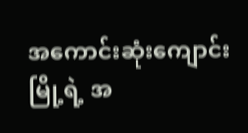အကောင်းဆုံးကျောင်း
မြို့ရဲ့ အ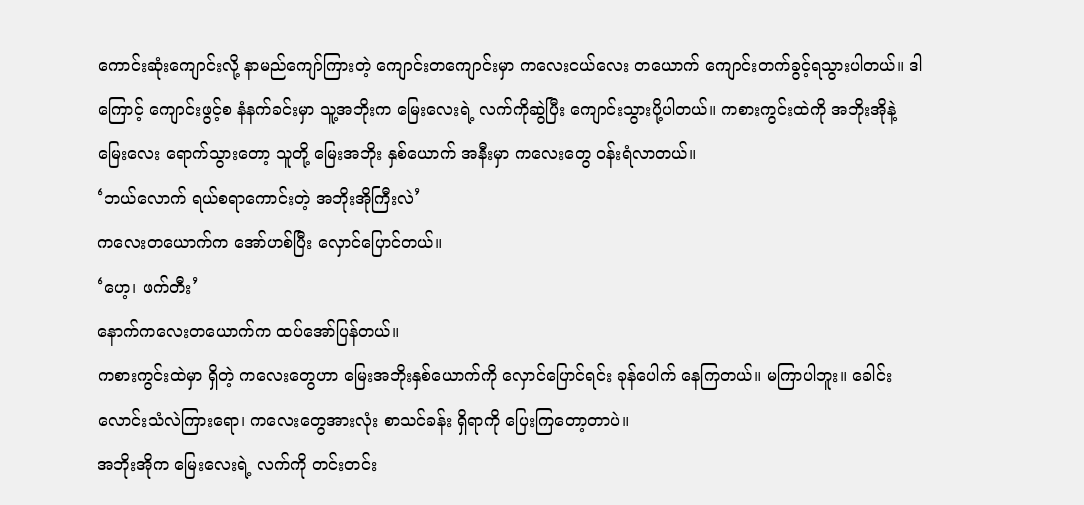ကောင်းဆုံးကျောင်းလို့ နာမည်ကျော်ကြားတဲ့ ကျောင်းတကျောင်းမှာ ကလေးငယ်လေး တယောက် ကျောင်းတက်ခွင့်ရသွားပါတယ်။ ဒါကြောင့် ကျောင်းဖွင့်စ နံနက်ခင်းမှာ သူ့အဘိုးက မြေးလေးရဲ့ လက်ကိုဆွဲပြီး ကျောင်းသွားပို့ပါတယ်။ ကစားကွင်းထဲကို အဘိုးအိုနဲ့ မြေးလေး ရောက်သွားတော့ သူတို့ မြေးအဘိုး နှစ်ယောက် အနီးမှာ ကလေးတွေ ဝန်းရံလာတယ်။
‘ဘယ်လောက် ရယ်စရာကောင်းတဲ့ အဘိုးအိုကြီးလဲ’
ကလေးတယောက်က အော်ဟစ်ပြီး လှောင်ပြောင်တယ်။
‘ဟေ့၊ ဖက်တီး’
နောက်ကလေးတယောက်က ထပ်အော်ပြန်တယ်။
ကစားကွင်းထဲမှာ ရှိတဲ့ ကလေးတွေဟာ မြေးအဘိုးနှစ်ယောက်ကို လှောင်ပြောင်ရင်း ခုန်ပေါက် နေကြတယ်။ မကြာပါဘူး။ ခေါင်းလောင်းသံလဲကြားရော၊ ကလေးတွေအားလုံး စာသင်ခန်း ရှိရာကို ပြေးကြတော့တာပဲ။
အဘိုးအိုက မြေးလေးရဲ့ လက်ကို တင်းတင်း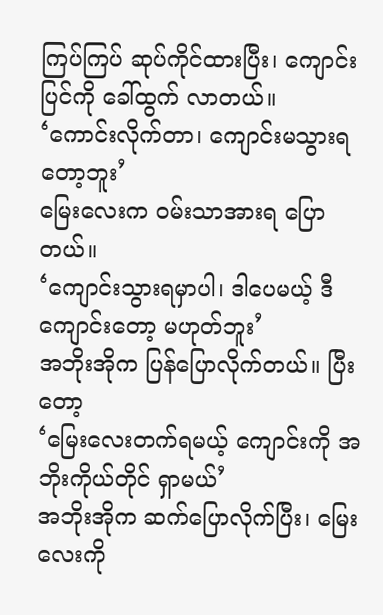ကြပ်ကြပ် ဆုပ်ကိုင်ထားပြီး၊ ကျောင်းပြင်ကို ခေါ်ထွက် လာတယ်။
‘ကောင်းလိုက်တာ၊ ကျောင်းမသွားရတော့ဘူး’
မြေးလေးက ဝမ်းသာအားရ ပြောတယ်။
‘ကျောင်းသွားရမှာပါ၊ ဒါပေမယ့် ဒီကျောင်းတော့ မဟုတ်ဘူး’
အဘိုးအိုက ပြန်ပြောလိုက်တယ်။ ပြီးတော့
‘မြေးလေးတက်ရမယ့် ကျောင်းကို အဘိုးကိုယ်တိုင် ရှာမယ်’
အဘိုးအိုက ဆက်ပြောလိုက်ပြီး၊ မြေးလေးကို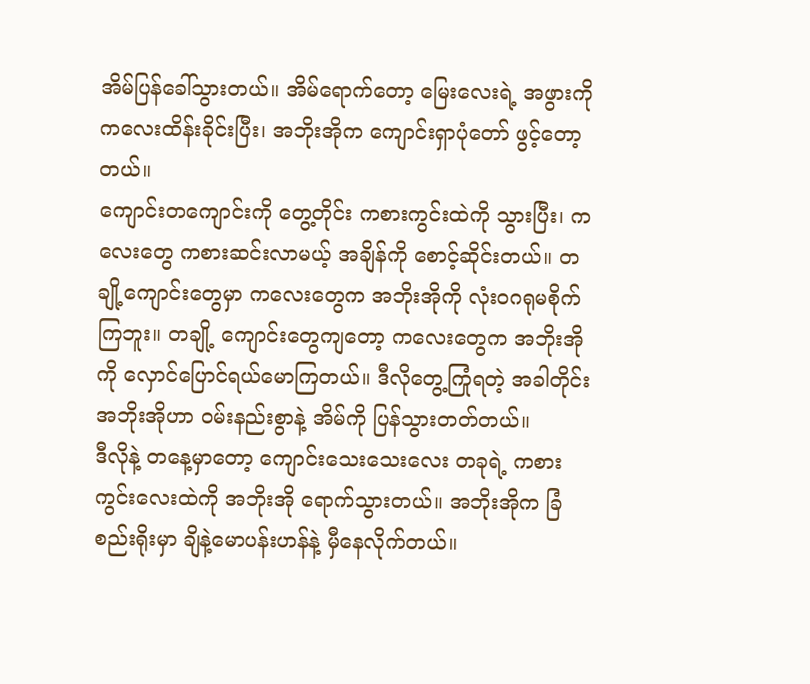အိမ်ပြန်ခေါ်သွားတယ်။ အိမ်ရောက်တော့ မြေးလေးရဲ့ အဖွားကို ကလေးထိန်းခိုင်းပြီး၊ အဘိုးအိုက ကျောင်းရှာပုံတော် ဖွင့်တော့တယ်။
ကျောင်းတကျောင်းကို တွေ့တိုင်း ကစားကွင်းထဲကို သွားပြီး၊ ကလေးတွေ ကစားဆင်းလာမယ့် အချိန်ကို စောင့်ဆိုင်းတယ်။ တချို့ကျောင်းတွေမှာ ကလေးတွေက အဘိုးအိုကို လုံးဝဂရုမစိုက်ကြဘူး။ တချို့ ကျောင်းတွေကျတော့ ကလေးတွေက အဘိုးအိုကို လှောင်ပြောင်ရယ်မောကြတယ်။ ဒီလိုတွေ့ကြုံရတဲ့ အခါတိုင်း အဘိုးအိုဟာ ဝမ်းနည်းစွာနဲ့ အိမ်ကို ပြန်သွားတတ်တယ်။
ဒီလိုနဲ့ တနေ့မှာတော့ ကျောင်းသေးသေးလေး တခုရဲ့ ကစားကွင်းလေးထဲကို အဘိုးအို ရောက်သွားတယ်။ အဘိုးအိုက ခြံစည်းရိုးမှာ ချိနဲ့မောပန်းဟန်နဲ့ မှီနေလိုက်တယ်။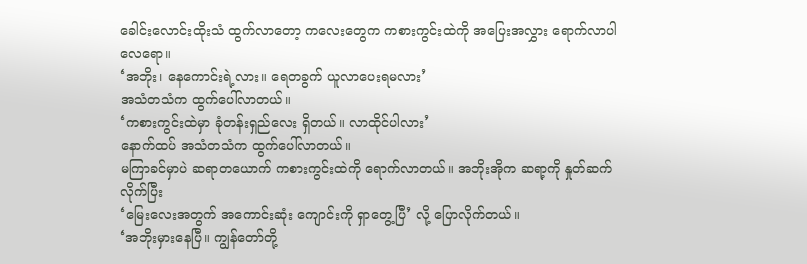ခေါင်းလောင်းထိုးသံ ထွက်လာတော့ ကလေးတွေက ကစားကွင်းထဲကို အပြေးအလွှား ရောက်လာပါလေရော။
‘အဘိုး၊ နေကောင်းရဲ့လား။ ရေတခွက် ယူလာပေးရမလား’
အသံတသံက ထွက်ပေါ်လာတယ်။
‘ကစားကွင်းထဲမှာ ခုံတန်းရှည်လေး ရှိတယ်။ လာထိုင်ပါလား’
နောက်ထပ် အသံတသံက ထွက်ပေါ်လာတယ်။
မကြာခင်မှာပဲ ဆရာတယောက် ကစားကွင်းထဲကို ရောက်လာတယ်။ အဘိုးအိုက ဆရာ့ကို နှုတ်ဆက်လိုက်ပြီး
‘မြေးလေးအတွက် အကောင်းဆုံး ကျောင်းကို ရှာတွေ့ပြီ’ လို့ ပြောလိုက်တယ်။
‘အဘိုးမှားနေပြီ။ ကျွန်တော်တို့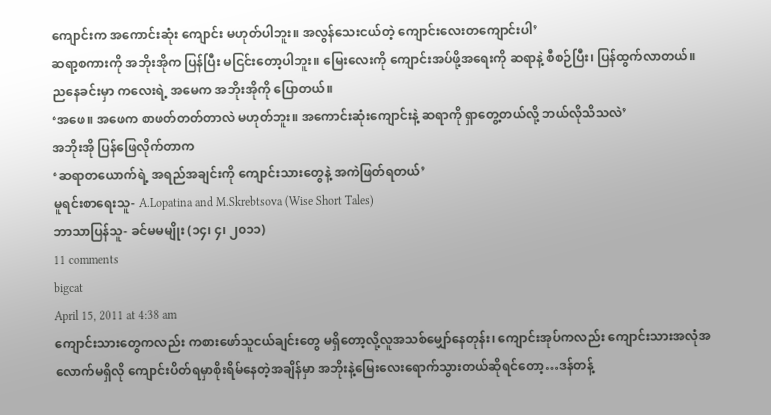ကျောင်းက အကောင်းဆုံး ကျောင်း မဟုတ်ပါဘူး။ အလွန်သေးငယ်တဲ့ ကျောင်းလေးတကျောင်းပါ’
ဆရာ့စကားကို အဘိုးအိုက ပြန်ပြီး မငြင်းတော့ပါဘူး။ မြေးလေးကို ကျောင်းအပ်ဖို့အရေးကို ဆရာနဲ့ စီစဉ်ပြီး၊ ပြန်ထွက်လာတယ်။
ညနေခင်းမှာ ကလေးရဲ့ အမေက အဘိုးအိုကို ပြောတယ်။
‘အဖေ။ အဖေက စာဖတ်တတ်တာလဲ မဟုတ်ဘူး။ အကောင်းဆုံးကျောင်းနဲ့ ဆရာကို ရှာတွေ့တယ်လို့ ဘယ်လိုသိသလဲ’
အဘိုးအို ပြန်ဖြေလိုက်တာက
‘ဆရာတယောက်ရဲ့ အရည်အချင်းကို ကျောင်းသားတွေနဲ့ အကဲဖြတ်ရတယ်’
မူရင်းစာရေးသူ- A.Lopatina and M.Skrebtsova (Wise Short Tales)
ဘာသာပြန်သူ- ခင်မမမျိုး (၁၄၊ ၄၊ ၂၀၁၁)
11 comments
bigcat
April 15, 2011 at 4:38 am
ကျောင်းသားတွေကလည်း ကစားဖော်သူငယ်ချင်းတွေ မရှိတော့လို့လူအသစ်မျှော်နေတုန်း၊ ကျောင်းအုပ်ကလည်း ကျောင်းသားအလုံအလောက်မရှိလို ကျောင်းပိတ်ရမှာစိုးရိမ်နေတဲ့အချိန်မှာ အဘိုးနဲ့မြေးလေးရောက်သွားတယ်ဆိုရင်တော့…ဒန်တန့်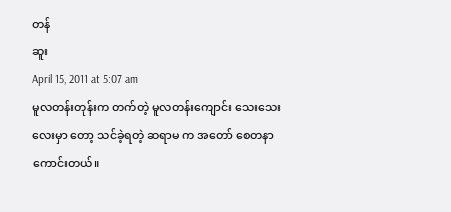တန်
ဆူး
April 15, 2011 at 5:07 am
မူလတန်းတုန်းက တက်တဲ့ မူလတန်းကျောင်း သေးသေးလေးမှာ တော့ သင်ခဲ့ရတဲ့ ဆရာမ က အတော် စေတနာကောင်းတယ်။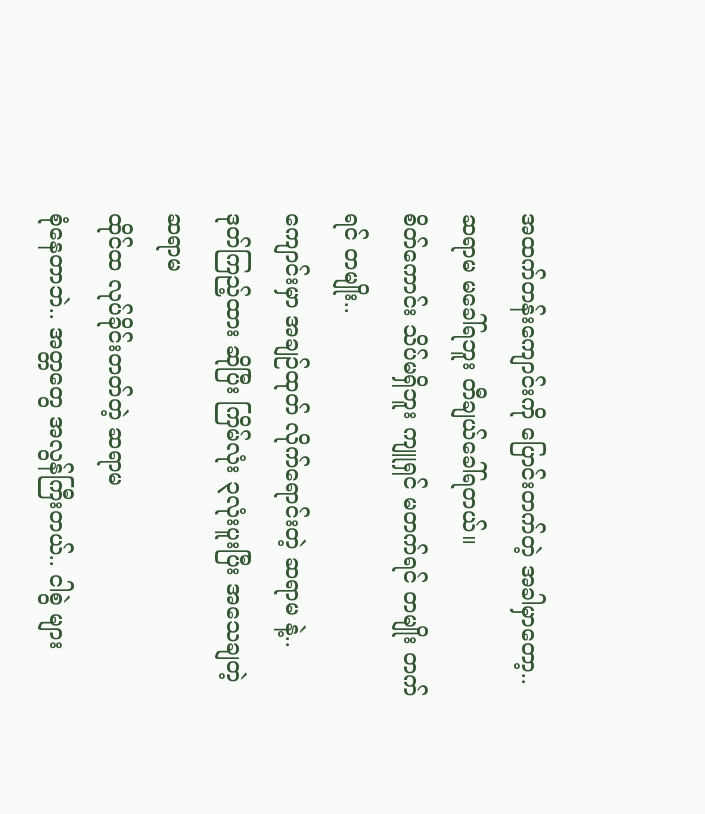အထက်တန်းကျောင်းကို ပြောင်းတက်တဲ့ အခါမှာတော့.. ဆရာမ မခေါ်ရဘူး တီချယ်ခေါ်ရတယ်။
စိတ်ကောင်း သိပ်မရှိဘူး ကျူရှင် မတက်ရင် တမျိုး တက်ရင် တမျိုး..
ကျောင်းမှာ အချဉ်ထုတ် လိုက်ရောင်းတဲ့ ဆရာမ နဲ့..
ဒုတ်ကြည့်ထား ဆိုပြီး ကြိမ်လုံး ၃လုံးပူးပြီး အသေချတဲ့ ဆရာမ
ထိုင်ထ လုပ်ခိုင်းတတ်တဲ့ ဆရာမ
စုံနေတာဘဲ.. အတ္တတွေ အလွန်ကြီးတယ်.. ငါစွဲ များ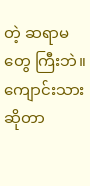တဲ့ ဆရာမတွေ ကြီးဘဲ။
ကျောင်းသားဆိုတာ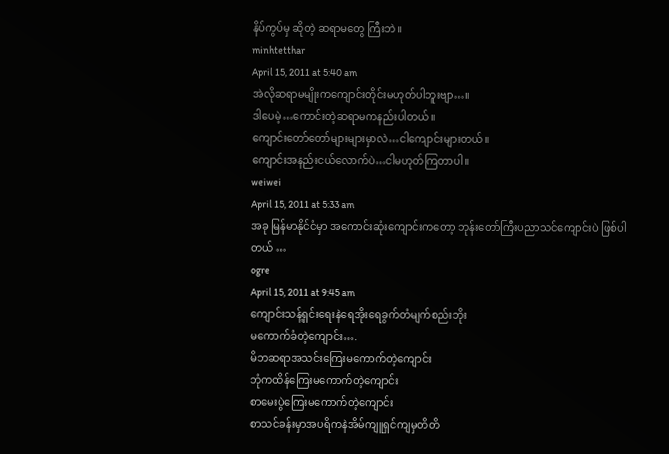နိပ်ကွပ်မှ ဆိုတဲ့ ဆရာမတွေ ကြီးဘဲ။
minhtetthar
April 15, 2011 at 5:40 am
အဲလိုဆရာမမျိုးကကျောင်းတိုင်းမဟုတ်ပါဘူးဗျာ…။
ဒါပေမဲ့…ကောင်းတဲ့ဆရာမကနည်းပါတယ်။
ကျောင်းတော်တော်များများမှာလဲ…ငါကျောင်းများတယ်။
ကျောင်းအနည်းငယ်လောက်ပဲ…ငါမဟုတ်ကြတာပါ။
weiwei
April 15, 2011 at 5:33 am
အခု မြန်မာနိုင်ငံမှာ အကောင်းဆုံးကျောင်းကတော့ ဘုန်းတော်ကြီးပညာသင်ကျောင်းပဲ ဖြစ်ပါတယ် …
ogre
April 15, 2011 at 9:45 am
ကျောင်းသန့်ရှင်းရေးနဲရေအိုးရေခွက်တံမျက်စည်းဘိုး
မကောက်ခံတဲ့ကျောင်း….
မိဘဆရာအသင်းကြေးမကောက်တဲ့ကျောင်း
ဘုံကထိန်ကြေးမကောက်တဲ့ကျောင်း
စာမေးပွဲကြေးမကောက်တဲ့ကျောင်း
စာသင်ခန်းမှာအပရိကနဲအိမ်ကျူရှင်ကျမှတိတိ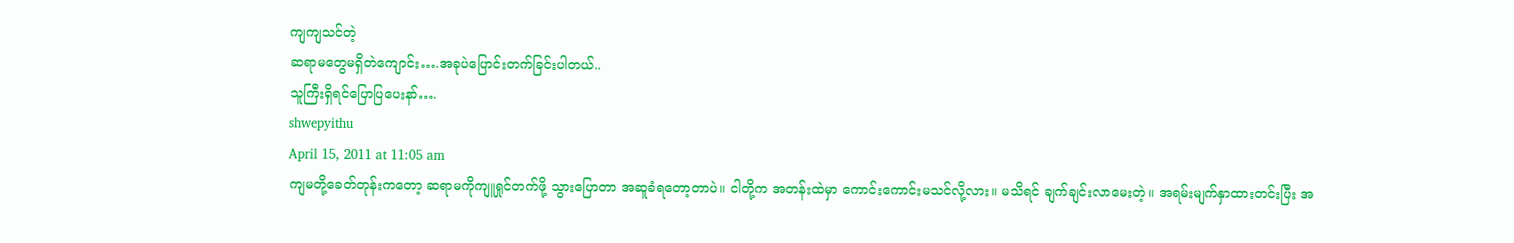ကျကျသင်တဲ့
ဆရာမတွေမရှိတဲကျောင်း….အခုပဲပြောင်းတက်ခြင်းပါတယ်..
သူကြီးရှိရင်ပြောပြပေးနာ်….
shwepyithu
April 15, 2011 at 11:05 am
ကျမတို့ခေတ်တုန်းကတော့ ဆရာမကိုကျူရှုင်တက်ဖို့ သွားပြောတာ အဆူခံရတော့တာပဲ။ ငါတို့က အတန်းထဲမှာ ကောင်းကောင်းမသင်လို့လား။ မသိရင် ချက်ချင်းလာမေးတဲ့။ အရမ်းမျက်နှာထားတင်းပြီး အ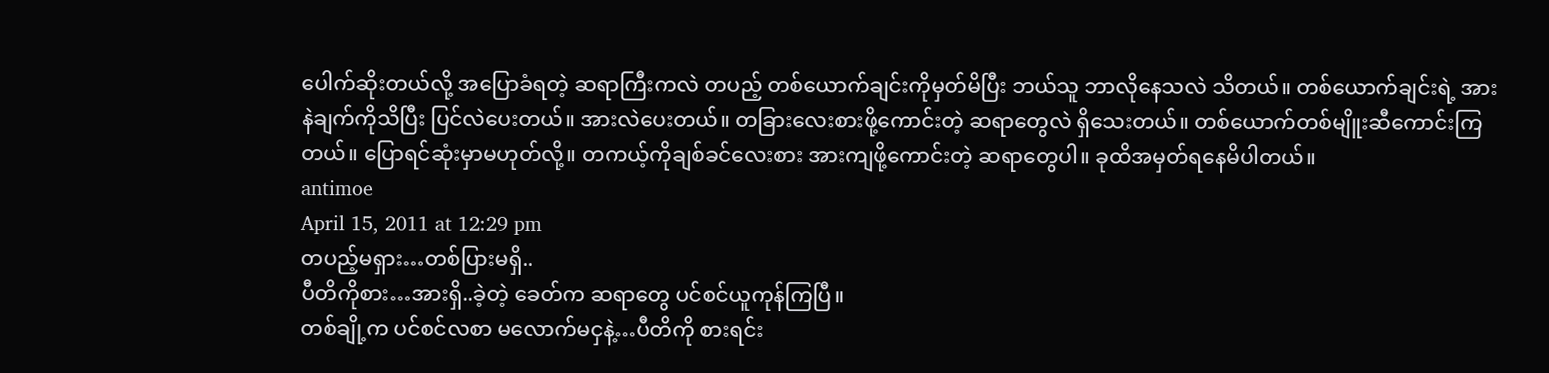ပေါက်ဆိုးတယ်လို့ အပြောခံရတဲ့ ဆရာကြီးကလဲ တပည့် တစ်ယောက်ချင်းကိုမှတ်မိပြီး ဘယ်သူ ဘာလိုနေသလဲ သိတယ်။ တစ်ယောက်ချင်းရဲ့ အားနဲချက်ကိုသိပြီး ပြင်လဲပေးတယ်။ အားလဲပေးတယ်။ တခြားလေးစားဖို့ကောင်းတဲ့ ဆရာတွေလဲ ရှိသေးတယ်။ တစ်ယောက်တစ်မျိူးဆီကောင်းကြတယ်။ ပြောရင်ဆုံးမှာမဟုတ်လို့။ တကယ့်ကိုချစ်ခင်လေးစား အားကျဖို့ကောင်းတဲ့ ဆရာတွေပါ။ ခုထိအမှတ်ရနေမိပါတယ်။
antimoe
April 15, 2011 at 12:29 pm
တပည့်မရှား…တစ်ပြားမရှိ..
ပီတိကိုစား…အားရှိ..ခဲ့တဲ့ ခေတ်က ဆရာတွေ ပင်စင်ယူကုန်ကြပြီ။
တစ်ချို့က ပင်စင်လစာ မလောက်မငှနဲ့…ပီတိကို စားရင်း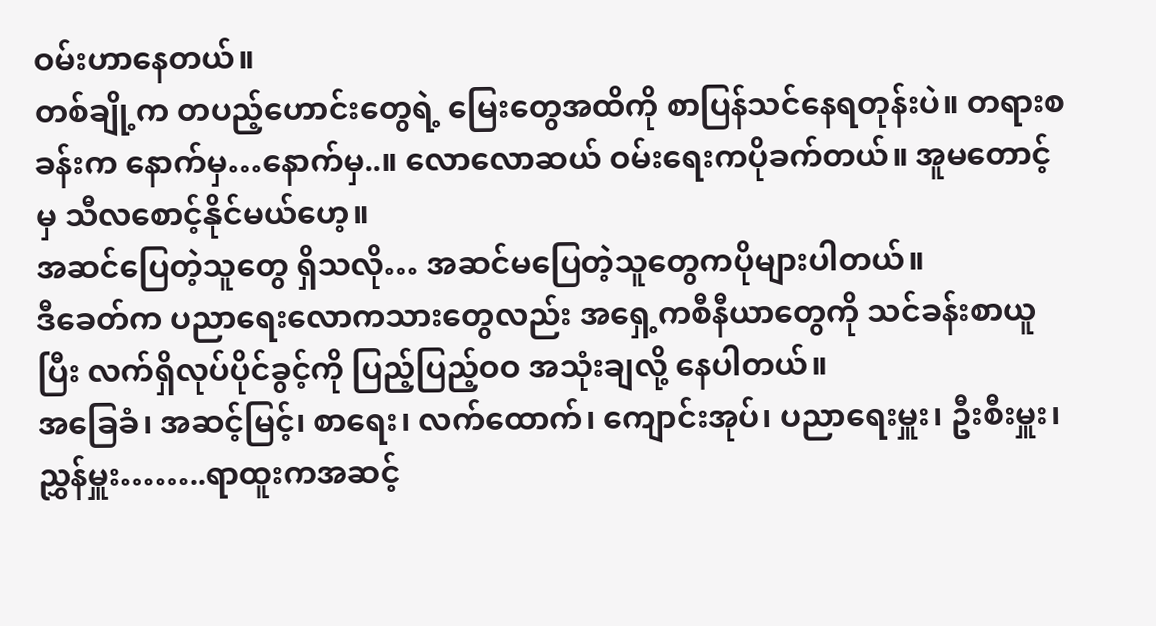ဝမ်းဟာနေတယ်။
တစ်ချို့က တပည့်ဟောင်းတွေရဲ့ မြေးတွေအထိကို စာပြန်သင်နေရတုန်းပဲ။ တရားစခန်းက နောက်မှ…နောက်မှ..။ လောလောဆယ် ဝမ်းရေးကပိုခက်တယ်။ အူမတောင့်မှ သီလစောင့်နိုင်မယ်ဟေ့။
အဆင်ပြေတဲ့သူတွေ ရှိသလို… အဆင်မပြေတဲ့သူတွေကပိုများပါတယ်။
ဒီခေတ်က ပညာရေးလောကသားတွေလည်း အရှေ့ကစီနီယာတွေကို သင်ခန်းစာယူပြီး လက်ရှိလုပ်ပိုင်ခွင့်ကို ပြည့်ပြည့်ဝဝ အသုံးချလို့ နေပါတယ်။
အခြေခံ၊ အဆင့်မြင့်၊ စာရေး၊ လက်ထောက်၊ ကျောင်းအုပ်၊ ပညာရေးမှူး၊ ဦးစီးမှူး၊ ညွှန်မှူး……..ရာထူးကအဆင့်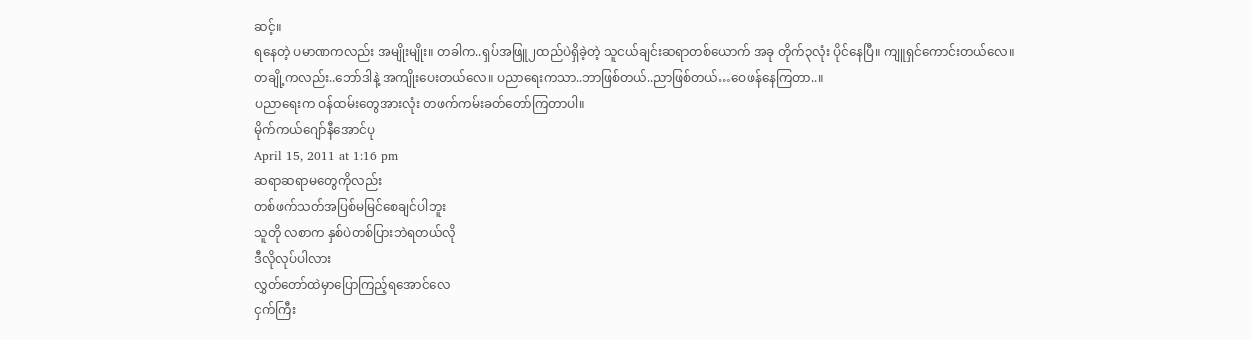ဆင့်။
ရနေတဲ့ ပမာဏကလည်း အမျိုးမျိုး။ တခါက..ရှပ်အဖြူ၂ထည်ပဲရှိခဲ့တဲ့ သူငယ်ချင်းဆရာတစ်ယောက် အခု တိုက်၃လုံး ပိုင်နေပြီ။ ကျူရှင်ကောင်းတယ်လေ။
တချို့ကလည်း..ဘော်ဒါနဲ့ အကျိုးပေးတယ်လေ။ ပညာရေးကသာ..ဘာဖြစ်တယ်..ညာဖြစ်တယ်…ဝေဖန်နေကြတာ..။
ပညာရေးက ဝန်ထမ်းတွေအားလုံး တဖက်ကမ်းခတ်တော်ကြတာပါ။
မိုက်ကယ်ဂျော်နီအောင်ပု
April 15, 2011 at 1:16 pm
ဆရာဆရာမတွေကိုလည်း
တစ်ဖက်သတ်အပြစ်မမြင်စေချင်ပါဘူး
သူတို လစာက နှစ်ပဲတစ်ပြားဘဲရတယ်လို
ဒီလိုလုပ်ပါလား
လွှတ်တော်ထဲမှာပြောကြည့်ရအောင်လေ
ငှက်ကြီး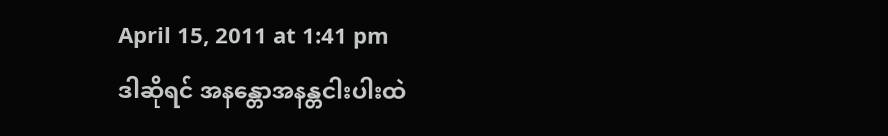April 15, 2011 at 1:41 pm
ဒါဆိုရင် အနန္တောအနန္တငါးပါးထဲ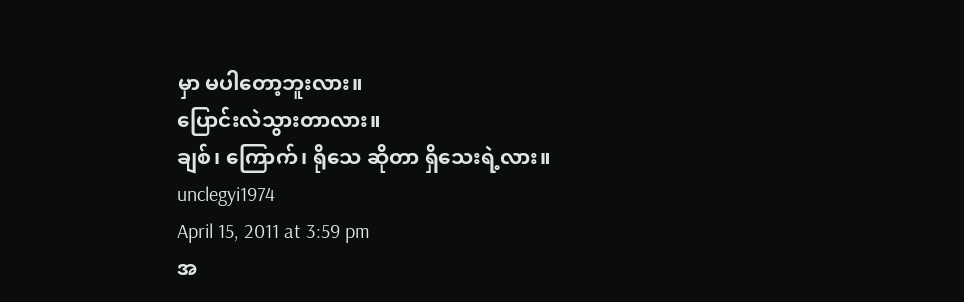မှာ မပါတော့ဘူးလား။
ပြောင်းလဲသွားတာလား။
ချစ်၊ ကြောက်၊ ရိုသေ ဆိုတာ ရှိသေးရဲ့လား။
unclegyi1974
April 15, 2011 at 3:59 pm
အ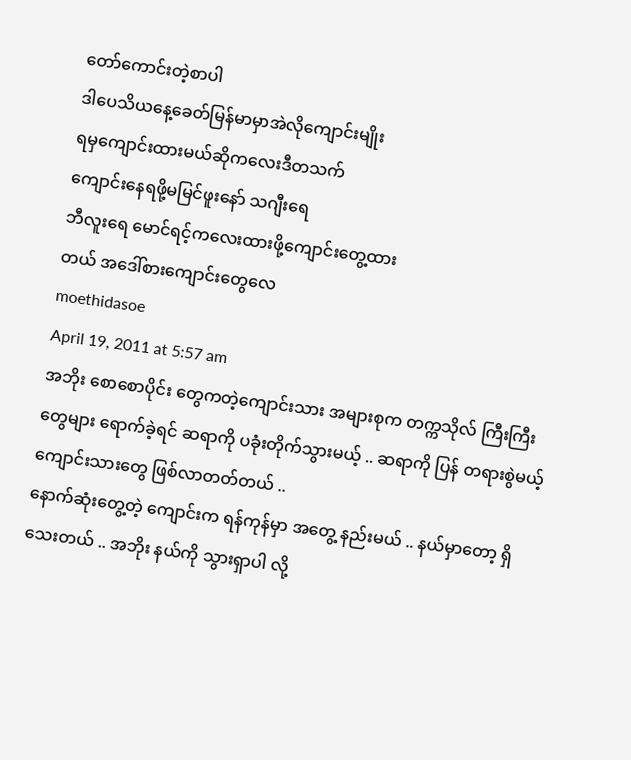တော်ကောင်းတဲ့စာပါ
ဒါပေသိယနေ့ခေတ်မြန်မာမှာအဲလိုကျောင်းမျိုး
ရမှကျောင်းထားမယ်ဆိုကလေးဒီတသက်
ကျောင်းနေရဖို့မမြင်ဖူးနော် သဂျီးရေ
ဘီလူးရေ မောင်ရင့်ကလေးထားဖို့ကျောင်းတွေ့ထား
တယ် အဒေါ်စားကျောင်းတွေလေ
moethidasoe
April 19, 2011 at 5:57 am
အဘိုး စောစောပိုင်း တွေကတဲ့ကျောင်းသား အများစုက တက္ကသိုလ် ကြီးကြီးတွေများ ရောက်ခဲ့ရင် ဆရာကို ပခုံးတိုက်သွားမယ့် .. ဆရာကို ပြန် တရားစွဲမယ့် ကျောင်းသားတွေ ဖြစ်လာတတ်တယ် ..
နောက်ဆုံးတွေ့တဲ့ ကျောင်းက ရန်ကုန်မှာ အတွေ့ နည်းမယ် .. နယ်မှာတော့ ရှိသေးတယ် .. အဘိုး နယ်ကို သွားရှာပါ လို့